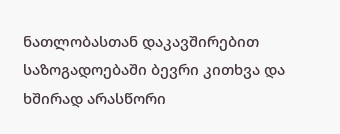ნათლობასთან დაკავშირებით საზოგადოებაში ბევრი კითხვა და ხშირად არასწორი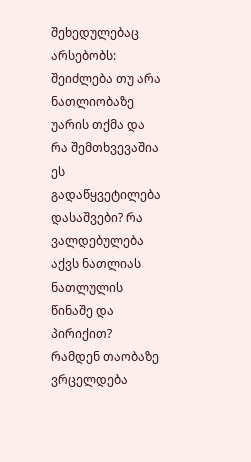შეხედულებაც არსებობს: შეიძლება თუ არა ნათლიობაზე უარის თქმა და რა შემთხვევაშია ეს გადაწყვეტილება დასაშვები? რა ვალდებულება აქვს ნათლიას ნათლულის წინაშე და პირიქით? რამდენ თაობაზე ვრცელდება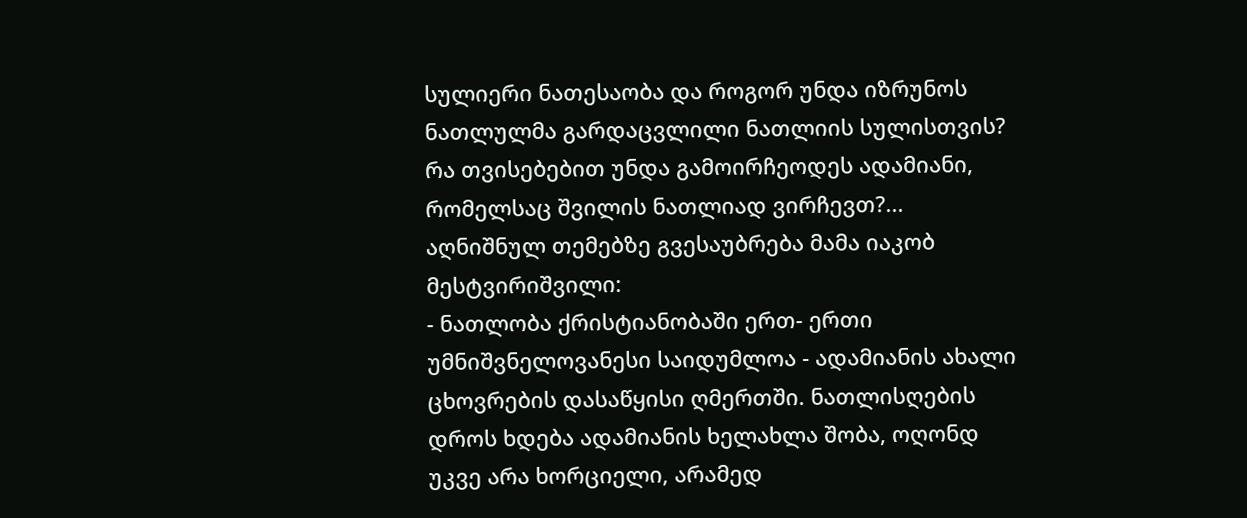სულიერი ნათესაობა და როგორ უნდა იზრუნოს ნათლულმა გარდაცვლილი ნათლიის სულისთვის? რა თვისებებით უნდა გამოირჩეოდეს ადამიანი, რომელსაც შვილის ნათლიად ვირჩევთ?...
აღნიშნულ თემებზე გვესაუბრება მამა იაკობ მესტვირიშვილი:
- ნათლობა ქრისტიანობაში ერთ- ერთი უმნიშვნელოვანესი საიდუმლოა - ადამიანის ახალი ცხოვრების დასაწყისი ღმერთში. ნათლისღების დროს ხდება ადამიანის ხელახლა შობა, ოღონდ უკვე არა ხორციელი, არამედ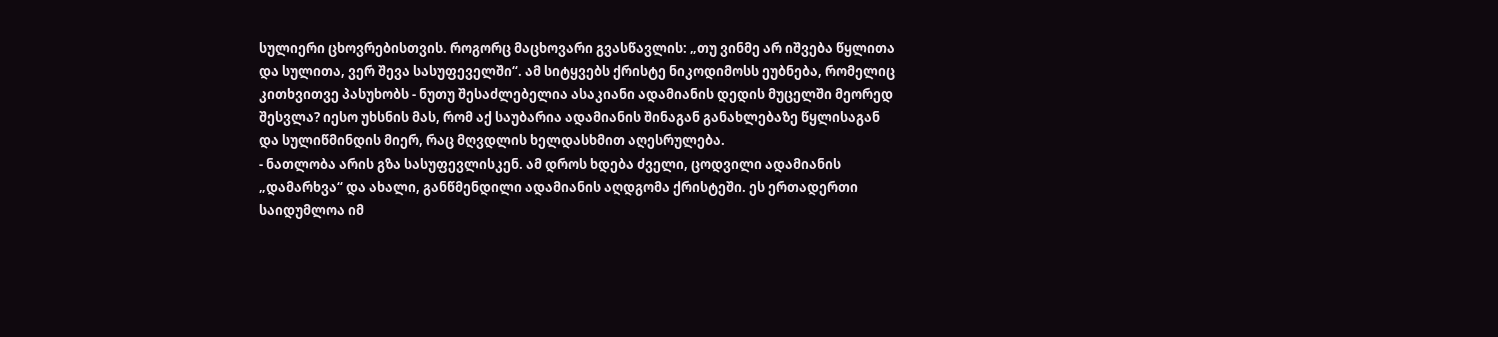სულიერი ცხოვრებისთვის. როგორც მაცხოვარი გვასწავლის: „თუ ვინმე არ იშვება წყლითა და სულითა, ვერ შევა სასუფეველში“. ამ სიტყვებს ქრისტე ნიკოდიმოსს ეუბნება, რომელიც კითხვითვე პასუხობს - ნუთუ შესაძლებელია ასაკიანი ადამიანის დედის მუცელში მეორედ შესვლა? იესო უხსნის მას, რომ აქ საუბარია ადამიანის შინაგან განახლებაზე წყლისაგან და სულიწმინდის მიერ, რაც მღვდლის ხელდასხმით აღესრულება.
- ნათლობა არის გზა სასუფევლისკენ. ამ დროს ხდება ძველი, ცოდვილი ადამიანის „დამარხვა“ და ახალი, განწმენდილი ადამიანის აღდგომა ქრისტეში. ეს ერთადერთი საიდუმლოა იმ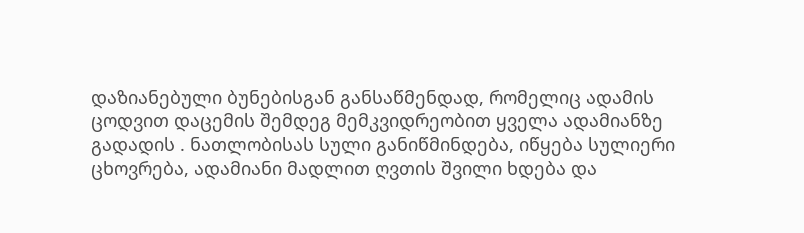დაზიანებული ბუნებისგან განსაწმენდად, რომელიც ადამის ცოდვით დაცემის შემდეგ მემკვიდრეობით ყველა ადამიანზე გადადის . ნათლობისას სული განიწმინდება, იწყება სულიერი ცხოვრება, ადამიანი მადლით ღვთის შვილი ხდება და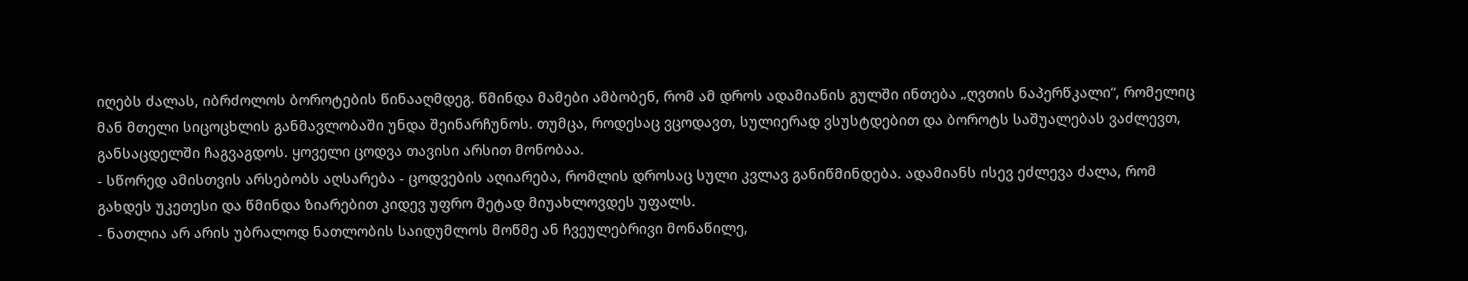იღებს ძალას, იბრძოლოს ბოროტების წინააღმდეგ. წმინდა მამები ამბობენ, რომ ამ დროს ადამიანის გულში ინთება „ღვთის ნაპერწკალი“, რომელიც მან მთელი სიცოცხლის განმავლობაში უნდა შეინარჩუნოს. თუმცა, როდესაც ვცოდავთ, სულიერად ვსუსტდებით და ბოროტს საშუალებას ვაძლევთ, განსაცდელში ჩაგვაგდოს. ყოველი ცოდვა თავისი არსით მონობაა.
- სწორედ ამისთვის არსებობს აღსარება - ცოდვების აღიარება, რომლის დროსაც სული კვლავ განიწმინდება. ადამიანს ისევ ეძლევა ძალა, რომ გახდეს უკეთესი და წმინდა ზიარებით კიდევ უფრო მეტად მიუახლოვდეს უფალს.
- ნათლია არ არის უბრალოდ ნათლობის საიდუმლოს მოწმე ან ჩვეულებრივი მონაწილე,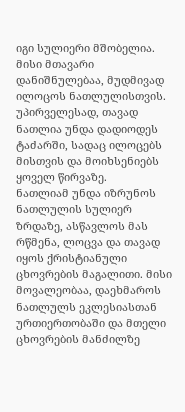იგი სულიერი მშობელია. მისი მთავარი დანიშნულებაა, მუდმივად ილოცოს ნათლულისთვის. უპირველესად, თავად ნათლია უნდა დადიოდეს ტაძარში, სადაც ილოცებს მისთვის და მოიხსენიებს ყოველ წირვაზე.
ნათლიამ უნდა იზრუნოს ნათლულის სულიერ ზრდაზე, ასწავლოს მას რწმენა, ლოცვა და თავად იყოს ქრისტიანული ცხოვრების მაგალითი. მისი მოვალეობაა, დაეხმაროს ნათლულს ეკლესიასთან ურთიერთობაში და მთელი ცხოვრების მანძილზე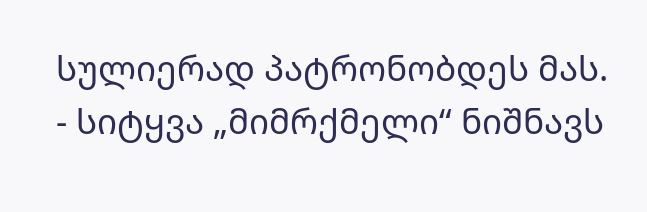სულიერად პატრონობდეს მას.
- სიტყვა „მიმრქმელი“ ნიშნავს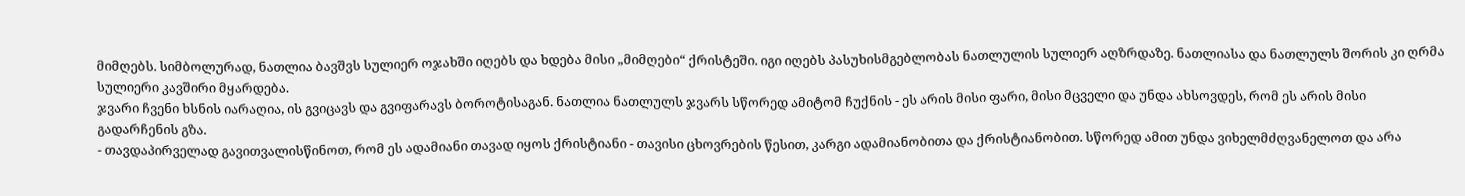მიმღებს. სიმბოლურად, ნათლია ბავშვს სულიერ ოჯახში იღებს და ხდება მისი „მიმღები“ ქრისტეში. იგი იღებს პასუხისმგებლობას ნათლულის სულიერ აღზრდაზე. ნათლიასა და ნათლულს შორის კი ღრმა სულიერი კავშირი მყარდება.
ჯვარი ჩვენი ხსნის იარაღია, ის გვიცავს და გვიფარავს ბოროტისაგან. ნათლია ნათლულს ჯვარს სწორედ ამიტომ ჩუქნის - ეს არის მისი ფარი, მისი მცველი და უნდა ახსოვდეს, რომ ეს არის მისი გადარჩენის გზა.
- თავდაპირველად გავითვალისწინოთ, რომ ეს ადამიანი თავად იყოს ქრისტიანი - თავისი ცხოვრების წესით, კარგი ადამიანობითა და ქრისტიანობით. სწორედ ამით უნდა ვიხელმძღვანელოთ და არა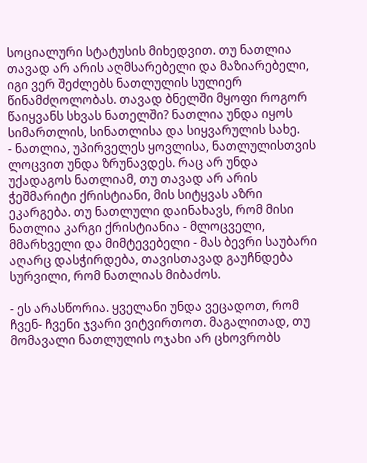სოციალური სტატუსის მიხედვით. თუ ნათლია თავად არ არის აღმსარებელი და მაზიარებელი, იგი ვერ შეძლებს ნათლულის სულიერ წინამძღოლობას. თავად ბნელში მყოფი როგორ წაიყვანს სხვას ნათელში? ნათლია უნდა იყოს სიმართლის, სინათლისა და სიყვარულის სახე.
- ნათლია, უპირველეს ყოვლისა, ნათლულისთვის ლოცვით უნდა ზრუნავდეს. რაც არ უნდა უქადაგოს ნათლიამ, თუ თავად არ არის ჭეშმარიტი ქრისტიანი, მის სიტყვას აზრი ეკარგება. თუ ნათლული დაინახავს, რომ მისი ნათლია კარგი ქრისტიანია - მლოცველი, მმარხველი და მიმტევებელი - მას ბევრი საუბარი აღარც დასჭირდება, თავისთავად გაუჩნდება სურვილი, რომ ნათლიას მიბაძოს.

- ეს არასწორია. ყველანი უნდა ვეცადოთ, რომ ჩვენ- ჩვენი ჯვარი ვიტვირთოთ. მაგალითად, თუ მომავალი ნათლულის ოჯახი არ ცხოვრობს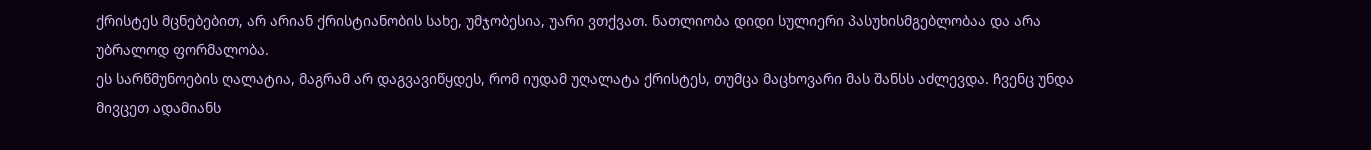ქრისტეს მცნებებით, არ არიან ქრისტიანობის სახე, უმჯობესია, უარი ვთქვათ. ნათლიობა დიდი სულიერი პასუხისმგებლობაა და არა უბრალოდ ფორმალობა.
ეს სარწმუნოების ღალატია, მაგრამ არ დაგვავიწყდეს, რომ იუდამ უღალატა ქრისტეს, თუმცა მაცხოვარი მას შანსს აძლევდა. ჩვენც უნდა მივცეთ ადამიანს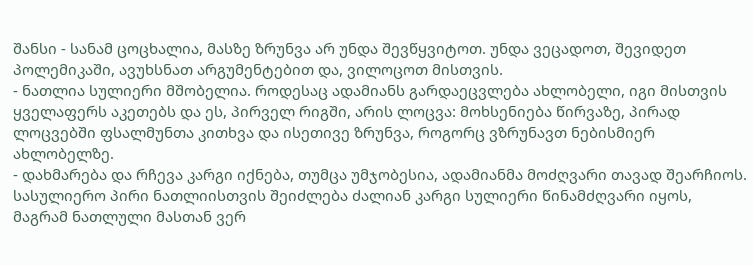შანსი - სანამ ცოცხალია, მასზე ზრუნვა არ უნდა შევწყვიტოთ. უნდა ვეცადოთ, შევიდეთ პოლემიკაში, ავუხსნათ არგუმენტებით და, ვილოცოთ მისთვის.
- ნათლია სულიერი მშობელია. როდესაც ადამიანს გარდაეცვლება ახლობელი, იგი მისთვის ყველაფერს აკეთებს და ეს, პირველ რიგში, არის ლოცვა: მოხსენიება წირვაზე, პირად ლოცვებში ფსალმუნთა კითხვა და ისეთივე ზრუნვა, როგორც ვზრუნავთ ნებისმიერ ახლობელზე.
- დახმარება და რჩევა კარგი იქნება, თუმცა უმჯობესია, ადამიანმა მოძღვარი თავად შეარჩიოს. სასულიერო პირი ნათლიისთვის შეიძლება ძალიან კარგი სულიერი წინამძღვარი იყოს, მაგრამ ნათლული მასთან ვერ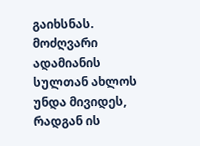გაიხსნას. მოძღვარი ადამიანის სულთან ახლოს უნდა მივიდეს, რადგან ის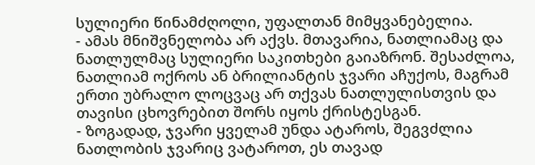სულიერი წინამძღოლი, უფალთან მიმყვანებელია.
- ამას მნიშვნელობა არ აქვს. მთავარია, ნათლიამაც და ნათლულმაც სულიერი საკითხები გაიაზრონ. შესაძლოა, ნათლიამ ოქროს ან ბრილიანტის ჯვარი აჩუქოს, მაგრამ ერთი უბრალო ლოცვაც არ თქვას ნათლულისთვის და თავისი ცხოვრებით შორს იყოს ქრისტესგან.
- ზოგადად, ჯვარი ყველამ უნდა ატაროს, შეგვძლია ნათლობის ჯვარიც ვატაროთ, ეს თავად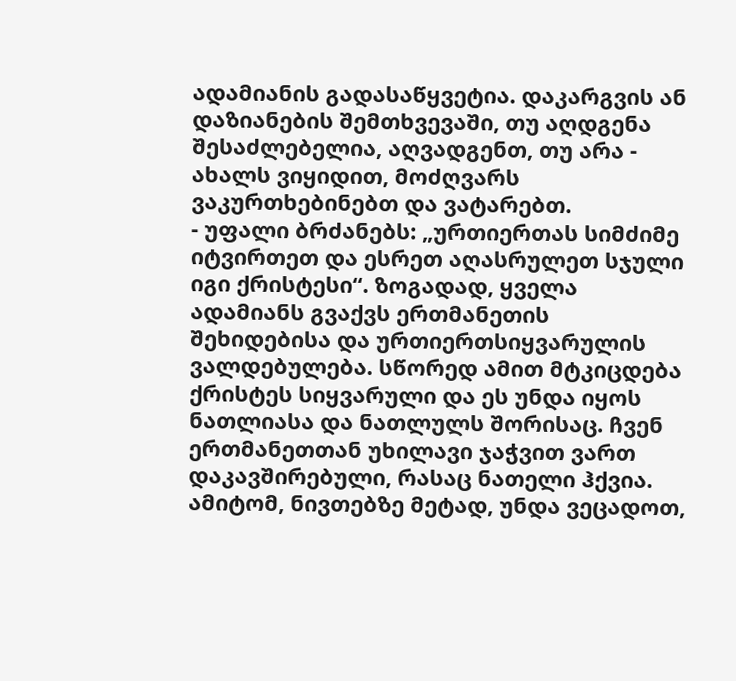ადამიანის გადასაწყვეტია. დაკარგვის ან დაზიანების შემთხვევაში, თუ აღდგენა შესაძლებელია, აღვადგენთ, თუ არა - ახალს ვიყიდით, მოძღვარს ვაკურთხებინებთ და ვატარებთ.
- უფალი ბრძანებს: „ურთიერთას სიმძიმე იტვირთეთ და ესრეთ აღასრულეთ სჯული იგი ქრისტესი“. ზოგადად, ყველა ადამიანს გვაქვს ერთმანეთის შეხიდებისა და ურთიერთსიყვარულის ვალდებულება. სწორედ ამით მტკიცდება ქრისტეს სიყვარული და ეს უნდა იყოს ნათლიასა და ნათლულს შორისაც. ჩვენ ერთმანეთთან უხილავი ჯაჭვით ვართ დაკავშირებული, რასაც ნათელი ჰქვია. ამიტომ, ნივთებზე მეტად, უნდა ვეცადოთ,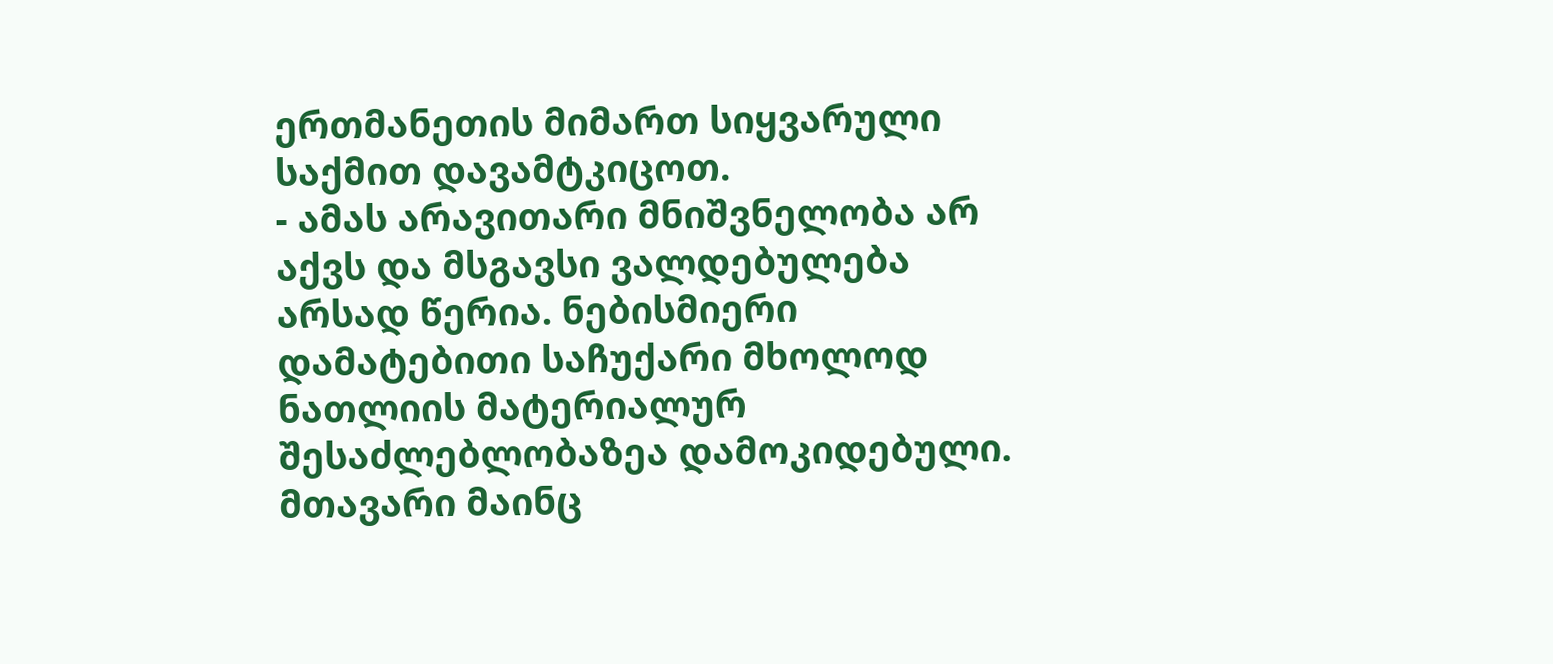ერთმანეთის მიმართ სიყვარული საქმით დავამტკიცოთ.
- ამას არავითარი მნიშვნელობა არ აქვს და მსგავსი ვალდებულება არსად წერია. ნებისმიერი დამატებითი საჩუქარი მხოლოდ ნათლიის მატერიალურ შესაძლებლობაზეა დამოკიდებული. მთავარი მაინც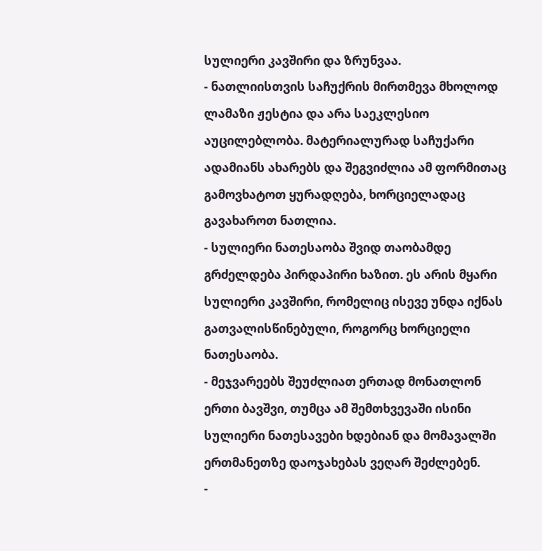სულიერი კავშირი და ზრუნვაა.
- ნათლიისთვის საჩუქრის მირთმევა მხოლოდ ლამაზი ჟესტია და არა საეკლესიო აუცილებლობა. მატერიალურად საჩუქარი ადამიანს ახარებს და შეგვიძლია ამ ფორმითაც გამოვხატოთ ყურადღება, ხორციელადაც გავახაროთ ნათლია.
- სულიერი ნათესაობა შვიდ თაობამდე გრძელდება პირდაპირი ხაზით. ეს არის მყარი სულიერი კავშირი, რომელიც ისევე უნდა იქნას გათვალისწინებული, როგორც ხორციელი ნათესაობა.
- მეჯვარეებს შეუძლიათ ერთად მონათლონ ერთი ბავშვი, თუმცა ამ შემთხვევაში ისინი სულიერი ნათესავები ხდებიან და მომავალში ერთმანეთზე დაოჯახებას ვეღარ შეძლებენ.
-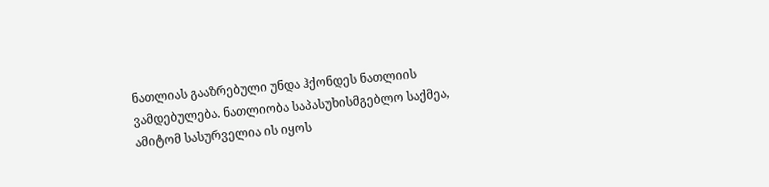ნათლიას გააზრებული უნდა ჰქონდეს ნათლიის ვამდებულება. ნათლიობა საპასუხისმგებლო საქმეა, ამიტომ სასურველია ის იყოს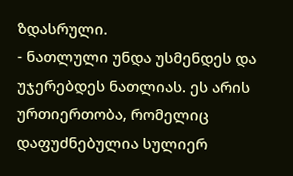ზდასრული.
- ნათლული უნდა უსმენდეს და უჯერებდეს ნათლიას. ეს არის ურთიერთობა, რომელიც დაფუძნებულია სულიერ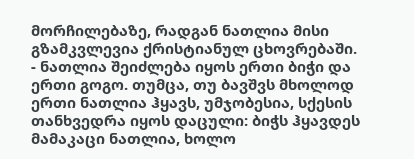მორჩილებაზე, რადგან ნათლია მისი გზამკვლევია ქრისტიანულ ცხოვრებაში.
- ნათლია შეიძლება იყოს ერთი ბიჭი და ერთი გოგო. თუმცა, თუ ბავშვს მხოლოდ ერთი ნათლია ჰყავს, უმჯობესია, სქესის თანხვედრა იყოს დაცული: ბიჭს ჰყავდეს მამაკაცი ნათლია, ხოლო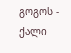გოგოს - ქალი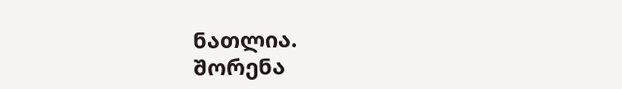ნათლია.
შორენა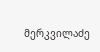მერკვილაძე